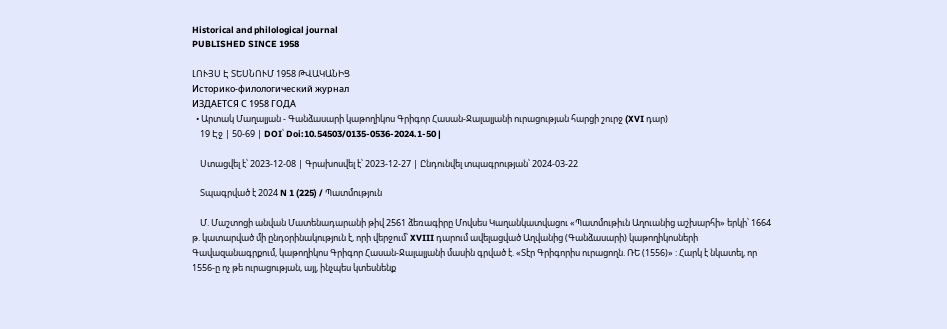Historical and philological journal
PUBLISHED SINCE 1958

ԼՈՒՅՍ Է ՏԵՍՆՈՒՄ 1958 ԹՎԱԿԱՆԻՑ
Историко-филологический журнал
ИЗДАЕТСЯ С 1958 ГОДА
  • Արտակ Մաղալյան - Գանձասարի կաթողիկոս Գրիգոր Հասան-Ջալալյանի ուրացության հարցի շուրջ (XVI դար)
    19 Էջ | 50-69 | DOI՝ Doi:10.54503/0135-0536-2024.1-50 |

    Ստացվել է՝ 2023-12-08 | Գրախոսվել է՝ 2023-12-27 | Ընդունվել տպագրության՝ 2024-03-22

    Տպագրված է 2024 N 1 (225) / Պատմություն

    Մ. Մաշտոցի անվան Մատենադարանի թիվ 2561 ձեռագիրը Մովսես Կաղանկատվացու «Պատմութիւն Աղուանից աշխարհի» երկի՝ 1664 թ. կատարված մի ընդօրինակություն է, որի վերջում՝ XVIII դարում ավելացված Աղվանից (Գանձասարի) կաթողիկոսների Գավազանագրքում, կաթողիկոս Գրիգոր Հասան-Ջալալյանի մասին գրված է. «Տէր Գրիգորիս ուրացողն. ՌԵ (1556)» : Հարկ է նկատել, որ 1556-ը ոչ թե ուրացության, այլ, ինչպես կտեսնենք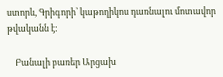ստորև, Գրիգորի՝ կաթողիկոս դառնալու մոտավոր թվականն է:

    Բանալի բառեր Արցախ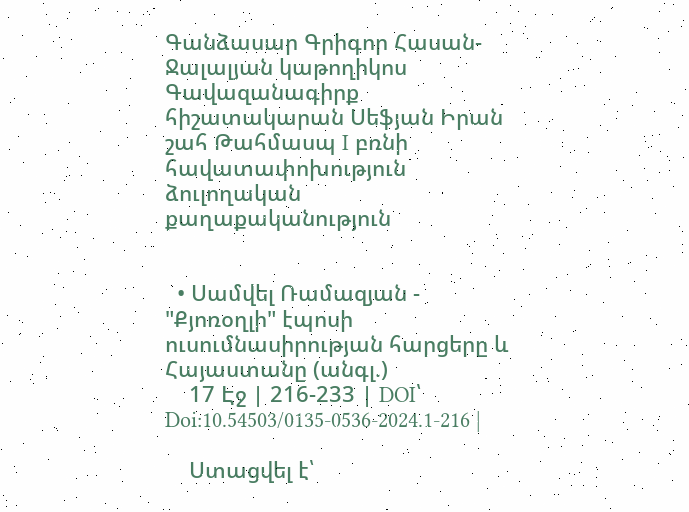Գանձասար Գրիգոր Հասան-Ջալալյան կաթողիկոս Գավազանագիրք հիշատակարան Սեֆյան Իրան շահ Թահմասպ I բռնի հավատափոխություն ձուլողական քաղաքականություն


  • Սամվել Ռամազյան - "Քյոռօղլի" էպոսի ուսումնասիրության հարցերը և Հայաստանը (անգլ.)
    17 Էջ | 216-233 | DOI՝ Doi:10.54503/0135-0536-2024.1-216 |

    Ստացվել է՝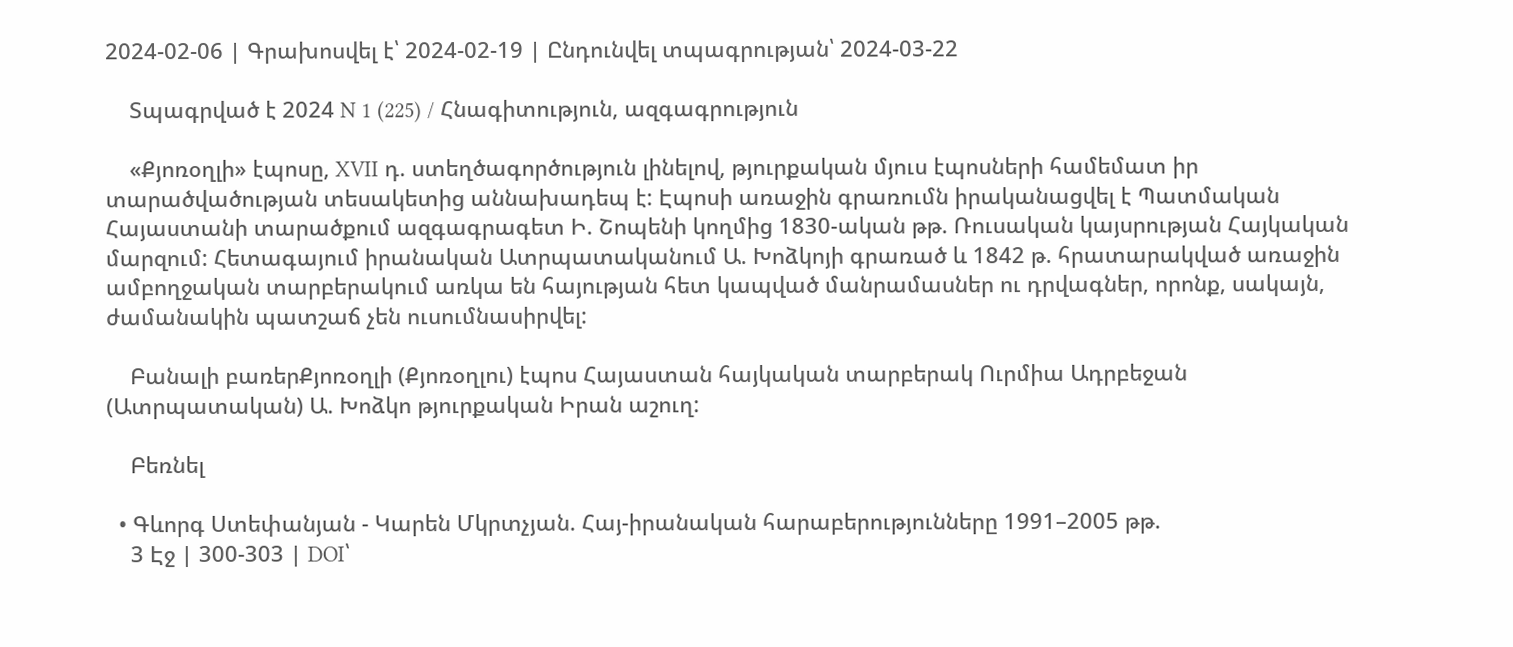2024-02-06 | Գրախոսվել է՝ 2024-02-19 | Ընդունվել տպագրության՝ 2024-03-22

    Տպագրված է 2024 N 1 (225) / Հնագիտություն, ազգագրություն

    «Քյոռօղլի» էպոսը, XVII դ. ստեղծագործություն լինելով, թյուրքական մյուս էպոսների համեմատ իր տարածվածության տեսակետից աննախադեպ է: Էպոսի առաջին գրառումն իրականացվել է Պատմական Հայաստանի տարածքում ազգագրագետ Ի. Շոպենի կողմից 1830-ական թթ. Ռուսական կայսրության Հայկական մարզում: Հետագայում իրանական Ատրպատականում Ա. Խոձկոյի գրառած և 1842 թ. հրատարակված առաջին ամբողջական տարբերակում առկա են հայության հետ կապված մանրամասներ ու դրվագներ, որոնք, սակայն, ժամանակին պատշաճ չեն ուսումնասիրվել:

    Բանալի բառերՔյոռօղլի (Քյոռօղլու) էպոս Հայաստան հայկական տարբերակ Ուրմիա Ադրբեջան (Ատրպատական) Ա. Խոձկո թյուրքական Իրան աշուղ:

    Բեռնել

  • Գևորգ Ստեփանյան - Կարեն Մկրտչյան. Հայ-իրանական հարաբերությունները 1991–2005 թթ.
    3 Էջ | 300-303 | DOI՝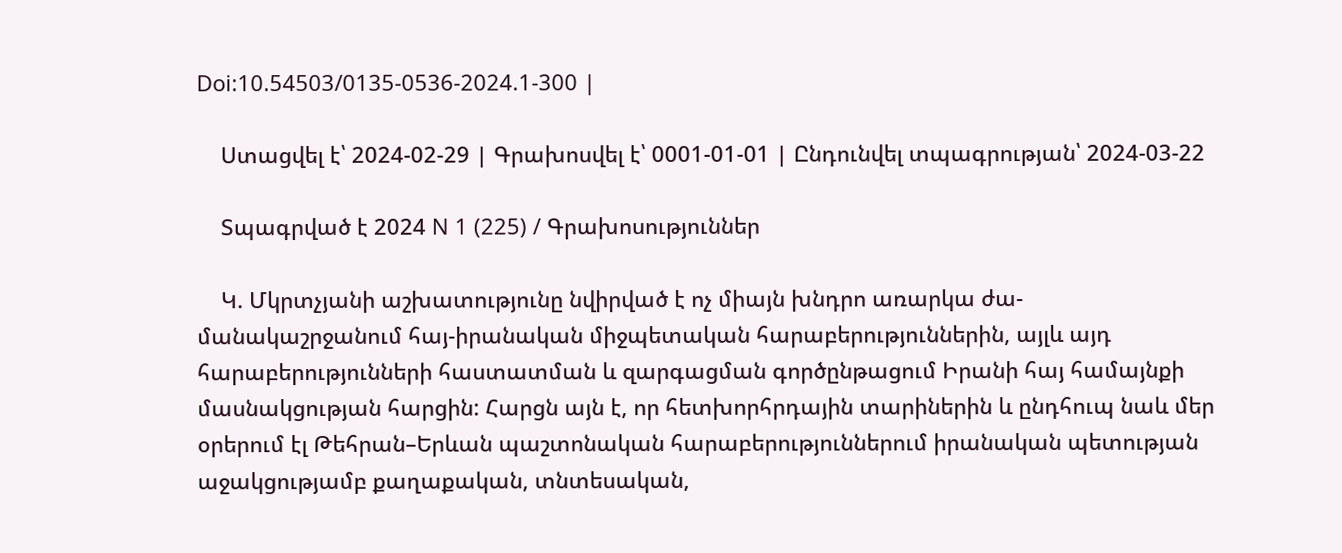Doi:10.54503/0135-0536-2024.1-300 |

    Ստացվել է՝ 2024-02-29 | Գրախոսվել է՝ 0001-01-01 | Ընդունվել տպագրության՝ 2024-03-22

    Տպագրված է 2024 N 1 (225) / Գրախոսություններ

    Կ. Մկրտչյանի աշխատությունը նվիրված է ոչ միայն խնդրո առարկա ժա-մանակաշրջանում հայ-իրանական միջպետական հարաբերություններին, այլև այդ հարաբերությունների հաստատման և զարգացման գործընթացում Իրանի հայ համայնքի մասնակցության հարցին: Հարցն այն է, որ հետխորհրդային տարիներին և ընդհուպ նաև մեր օրերում էլ Թեհրան–Երևան պաշտոնական հարաբերություններում իրանական պետության աջակցությամբ քաղաքական, տնտեսական,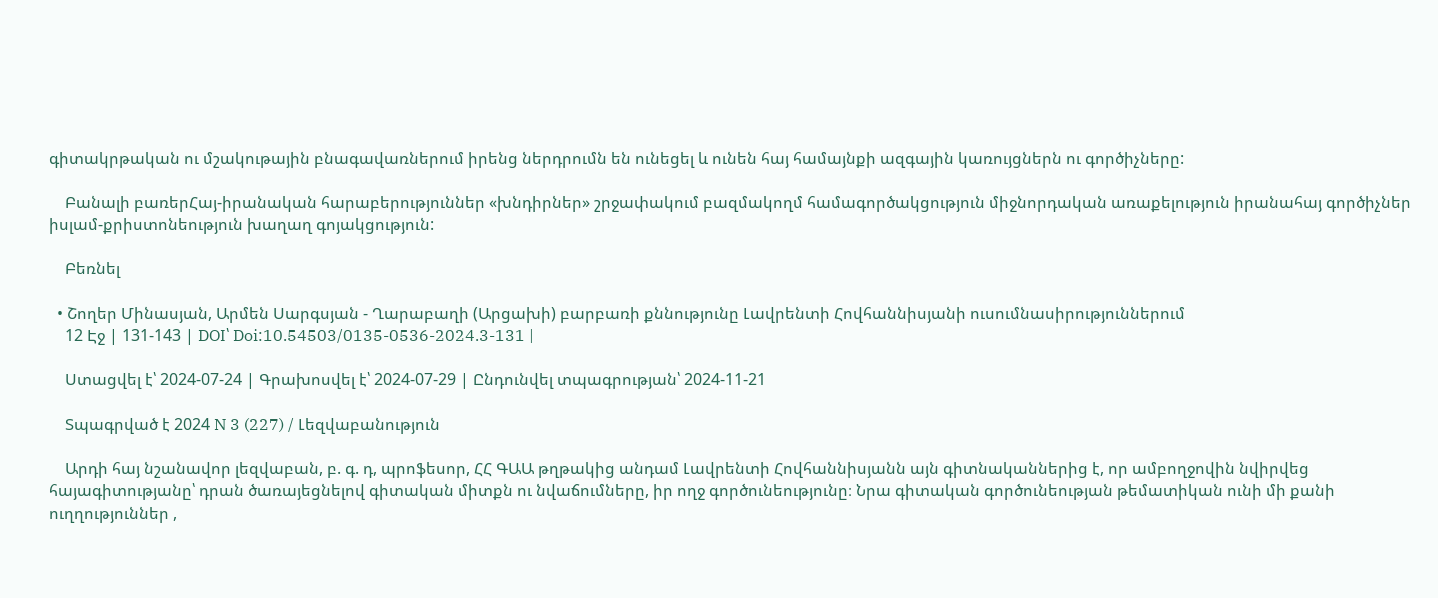գիտակրթական ու մշակութային բնագավառներում իրենց ներդրումն են ունեցել և ունեն հայ համայնքի ազգային կառույցներն ու գործիչները:

    Բանալի բառերՀայ-իրանական հարաբերություններ «խնդիրներ» շրջափակում բազմակողմ համագործակցություն միջնորդական առաքելություն իրանահայ գործիչներ իսլամ-քրիստոնեություն խաղաղ գոյակցություն:

    Բեռնել

  • Շողեր Մինասյան, Արմեն Սարգսյան - Ղարաբաղի (Արցախի) բարբառի քննությունը Լավրենտի Հովհաննիսյանի ուսումնասիրություններում
    12 Էջ | 131-143 | DOI՝ Doi:10.54503/0135-0536-2024.3-131 |

    Ստացվել է՝ 2024-07-24 | Գրախոսվել է՝ 2024-07-29 | Ընդունվել տպագրության՝ 2024-11-21

    Տպագրված է 2024 N 3 (227) / Լեզվաբանություն

    Արդի հայ նշանավոր լեզվաբան, բ. գ. դ, պրոֆեսոր, ՀՀ ԳԱԱ թղթակից անդամ Լավրենտի Հովհաննիսյանն այն գիտնականներից է, որ ամբողջովին նվիրվեց հայագիտությանը՝ դրան ծառայեցնելով գիտական միտքն ու նվաճումները, իր ողջ գործունեությունը։ Նրա գիտական գործունեության թեմատիկան ունի մի քանի ուղղություններ ,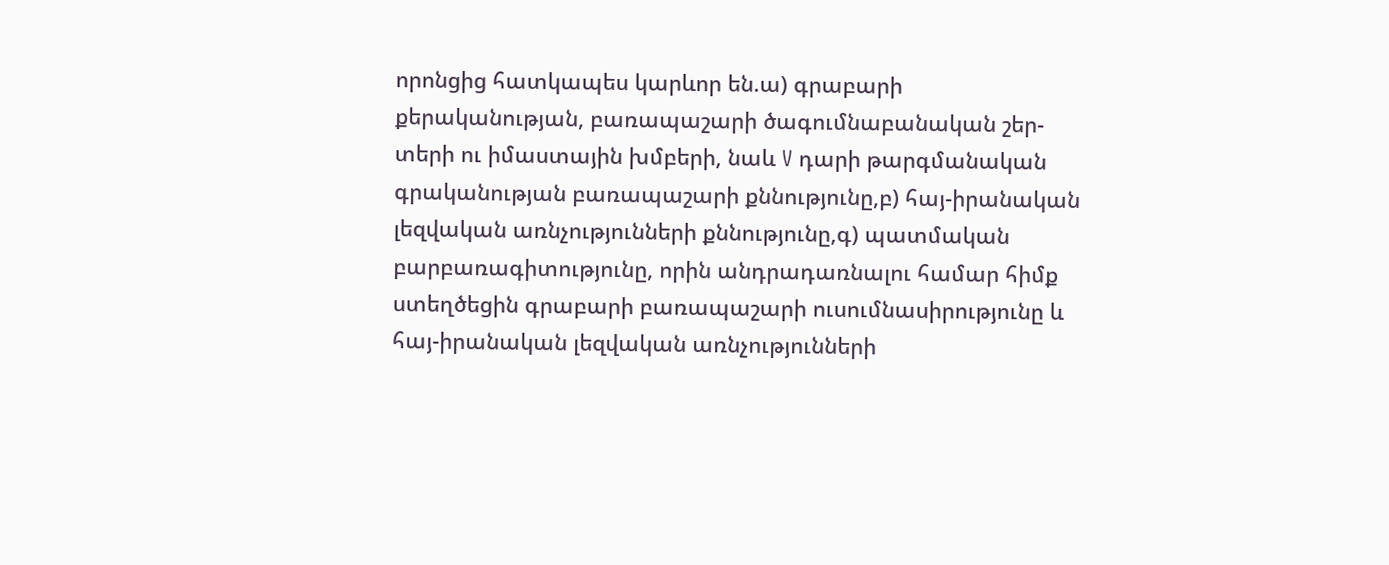որոնցից հատկապես կարևոր են.ա) գրաբարի քերականության, բառապաշարի ծագումնաբանական շեր-տերի ու իմաստային խմբերի, նաև V դարի թարգմանական գրականության բառապաշարի քննությունը,բ) հայ-իրանական լեզվական առնչությունների քննությունը,գ) պատմական բարբառագիտությունը, որին անդրադառնալու համար հիմք ստեղծեցին գրաբարի բառապաշարի ուսումնասիրությունը և հայ-իրանական լեզվական առնչությունների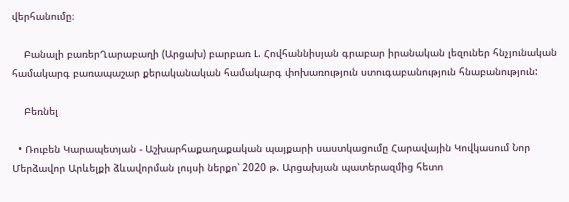վերհանումը։

    Բանալի բառերՂարաբաղի (Արցախ) բարբառ Լ. Հովհաննիսյան գրաբար իրանական լեզուներ հնչյունական համակարգ բառապաշար քերականական համակարգ փոխառություն ստուգաբանություն հնաբանություն:

    Բեռնել

  • Ռուբեն Կարապետյան - Աշխարհաքաղաքական պայքարի սաստկացումը Հարավային Կովկասում Նոր Մերձավոր Արևելքի ձևավորման լույսի ներքո՝ 2020 թ. Արցախյան պատերազմից հետո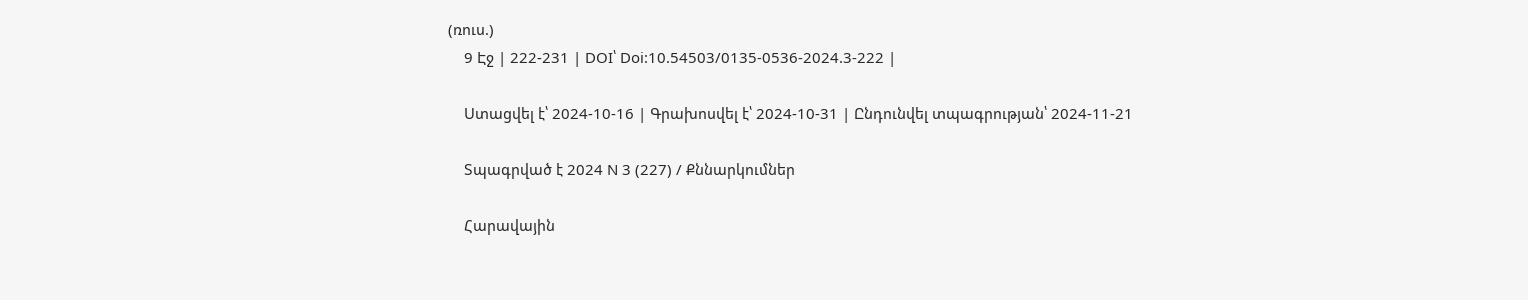(ռուս.)
    9 Էջ | 222-231 | DOI՝ Doi:10.54503/0135-0536-2024.3-222 |

    Ստացվել է՝ 2024-10-16 | Գրախոսվել է՝ 2024-10-31 | Ընդունվել տպագրության՝ 2024-11-21

    Տպագրված է 2024 N 3 (227) / Քննարկումներ

    Հարավային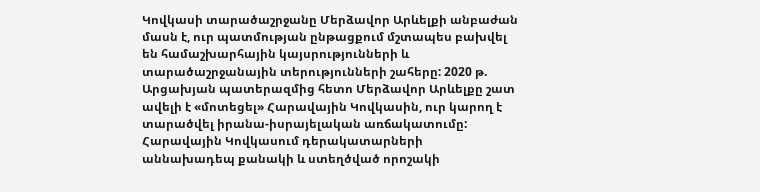Կովկասի տարածաշրջանը Մերձավոր Արևելքի անբաժան մասն է, ուր պատմության ընթացքում մշտապես բախվել են համաշխարհային կայսրությունների և տարածաշրջանային տերությունների շահերը: 2020 թ. Արցախյան պատերազմից հետո Մերձավոր Արևելքը շատ ավելի է «մոտեցել» Հարավային Կովկասին, ուր կարող է տարածվել իրանա-իսրայելական առճակատումը: Հարավային Կովկասում դերակատարների աննախադեպ քանակի և ստեղծված որոշակի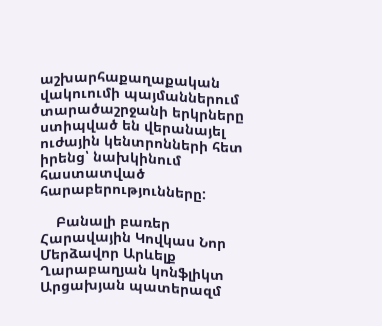աշխարհաքաղաքական վակուումի պայմաններում տարածաշրջանի երկրները ստիպված են վերանայել ուժային կենտրոնների հետ իրենց՝ նախկինում հաստատված հարաբերությունները:

    Բանալի բառեր Հարավային Կովկաս Նոր Մերձավոր Արևելք Ղարաբաղյան կոնֆլիկտ Արցախյան պատերազմ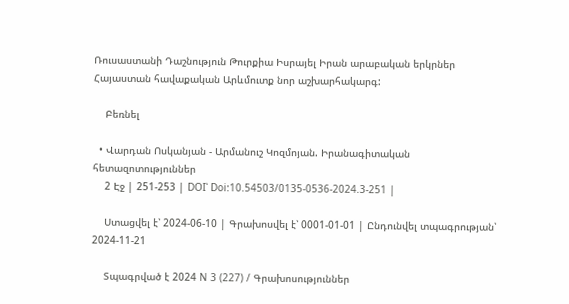Ռուսաստանի Դաշնություն Թուրքիա Իսրայել Իրան արաբական երկրներ Հայաստան հավաքական Արևմուտք նոր աշխարհակարգ:

    Բեռնել

  • Վարդան Ոսկանյան - Արմանուշ Կոզմոյան. Իրանագիտական հետազոտություններ
    2 Էջ | 251-253 | DOI՝ Doi:10.54503/0135-0536-2024.3-251 |

    Ստացվել է՝ 2024-06-10 | Գրախոսվել է՝ 0001-01-01 | Ընդունվել տպագրության՝ 2024-11-21

    Տպագրված է 2024 N 3 (227) / Գրախոսություններ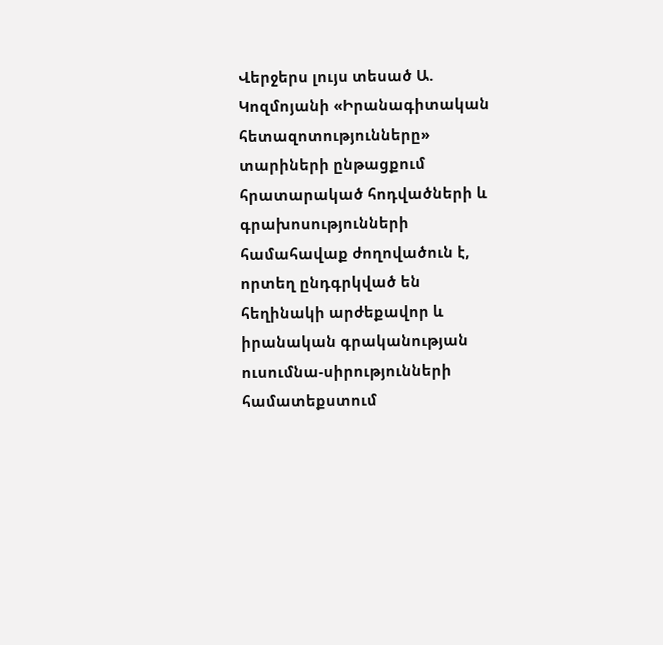Վերջերս լույս տեսած Ա. Կոզմոյանի «Իրանագիտական հետազոտությունները» տարիների ընթացքում հրատարակած հոդվածների և գրախոսությունների համահավաք ժողովածուն է, որտեղ ընդգրկված են հեղինակի արժեքավոր և իրանական գրականության ուսումնա-սիրությունների համատեքստում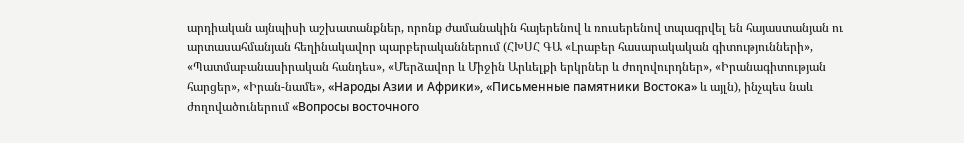արդիական այնպիսի աշխատանքներ, որոնք ժամանակին հայերենով և ռուսերենով տպագրվել են հայաստանյան ու արտասահմանյան հեղինակավոր պարբերականներում (ՀԽՍՀ ԳԱ «Լրաբեր հասարակական գիտությունների», «Պատմաբանասիրական հանդես», «Մերձավոր և Միջին Արևելքի երկրներ և ժողովուրդներ», «Իրանագիտության հարցեր», «Իրան-նամե», «Народы Азии и Африки», «Письменные памятники Востока» և այլն), ինչպես նաև ժողովածուներում «Вопросы восточного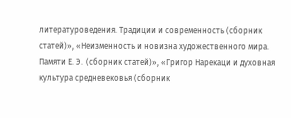литературоведения. Традиции и современность (сборник статей)», «Неизменность и новизна художественного мира. Памяти Е. Э․ (сборник статей)», «Григор Нарекаци и духовная культура средневековья (сборник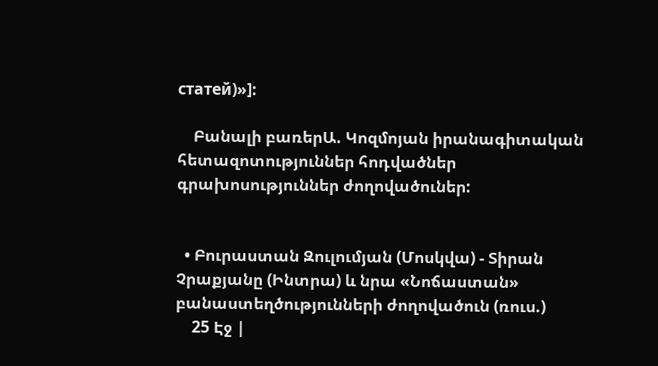статей)»]:

    Բանալի բառերԱ. Կոզմոյան իրանագիտական հետազոտություններ հոդվածներ գրախոսություններ ժողովածուներ:


  • Բուրաստան Զուլումյան (Մոսկվա) - Տիրան Չրաքյանը (Ինտրա) և նրա «Նոճաստան» բանաստեղծությունների ժողովածուն (ռուս.)
    25 Էջ |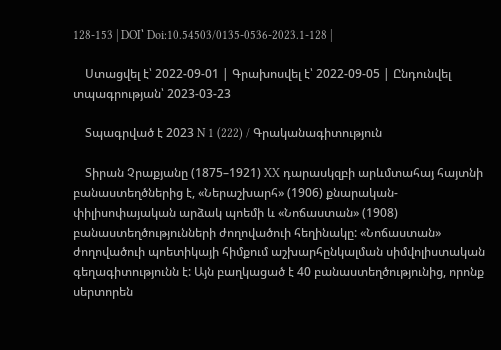128-153 | DOI՝ Doi:10.54503/0135-0536-2023.1-128 |

    Ստացվել է՝ 2022-09-01 | Գրախոսվել է՝ 2022-09-05 | Ընդունվել տպագրության՝ 2023-03-23

    Տպագրված է 2023 N 1 (222) / Գրականագիտություն

    Տիրան Չրաքյանը (1875–1921) XX դարասկզբի արևմտահայ հայտնի բանաստեղծներից է, «Ներաշխարհ» (1906) քնարական-փիլիսոփայական արձակ պոեմի և «Նոճաստան» (1908) բանաստեղծությունների ժողովածուի հեղինակը: «Նոճաստան» ժողովածուի պոետիկայի հիմքում աշխարհընկալման սիմվոլիստական գեղագիտությունն է: Այն բաղկացած է 40 բանաստեղծությունից, որոնք սերտորեն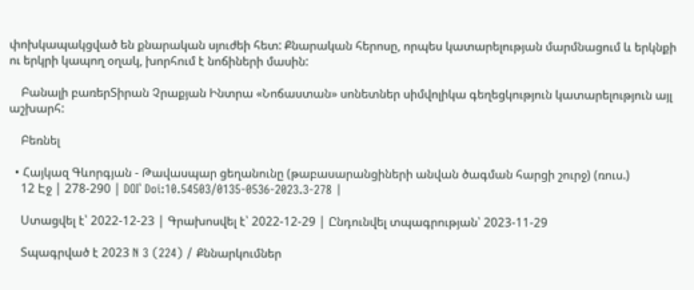փոխկապակցված են քնարական սյուժեի հետ: Քնարական հերոսը, որպես կատարելության մարմնացում և երկնքի ու երկրի կապող օղակ, խորհում է նոճիների մասին:

    Բանալի բառերՏիրան Չրաքյան Ինտրա «Նոճաստան» սոնետներ սիմվոլիկա գեղեցկություն կատարելություն այլ աշխարհ:

    Բեռնել

  • Հայկազ Գևորգյան - Թավասպար ցեղանունը (թաբասարանցիների անվան ծագման հարցի շուրջ) (ռուս.)
    12 Էջ | 278-290 | DOI՝ Doi:10.54503/0135-0536-2023.3-278 |

    Ստացվել է՝ 2022-12-23 | Գրախոսվել է՝ 2022-12-29 | Ընդունվել տպագրության՝ 2023-11-29

    Տպագրված է 2023 N 3 (224) / Քննարկումներ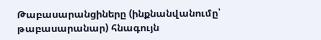Թաբասարանցիները (ինքնանվանումը՝ թաբասարանար) հնագույն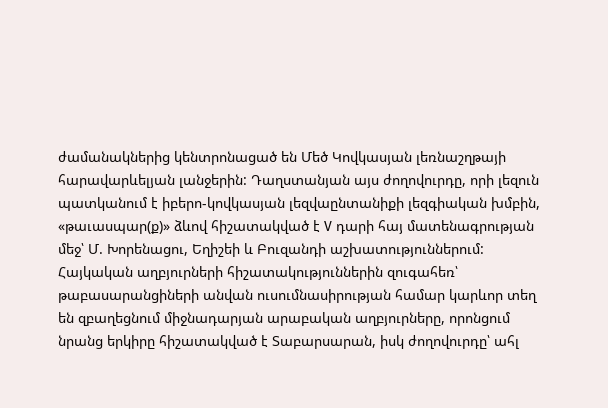ժամանակներից կենտրոնացած են Մեծ Կովկասյան լեռնաշղթայի հարավարևելյան լանջերին: Դաղստանյան այս ժողովուրդը, որի լեզուն պատկանում է իբերո-կովկասյան լեզվաընտանիքի լեզգիական խմբին, «թաւասպար(ք)» ձևով հիշատակված է V դարի հայ մատենագրության մեջ՝ Մ. Խորենացու, Եղիշեի և Բուզանդի աշխատություններում: Հայկական աղբյուրների հիշատակություններին զուգահեռ՝ թաբասարանցիների անվան ուսումնասիրության համար կարևոր տեղ են զբաղեցնում միջնադարյան արաբական աղբյուրները, որոնցում նրանց երկիրը հիշատակված է Տաբարսարան, իսկ ժողովուրդը՝ ահլ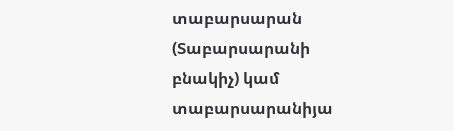տաբարսարան (Տաբարսարանի բնակիչ) կամ տաբարսարանիյա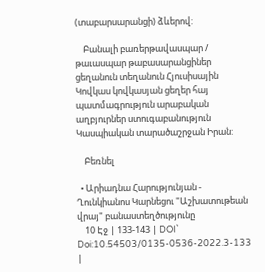(տաբարսարանցի) ձևերով:

    Բանալի բառերթավասպար / թաւասպար թաբասարանցիներ ցեղանուն տեղանուն Հյուսիսային Կովկաս կովկասյան ցեղեր հայ պատմագրություն արաբական աղբյուրներ ստուգաբանություն Կասպիական տարածաշրջան Իրան:

    Բեռնել

  • Արիադնա Հարությունյան - Ղունկիանոս Կարնեցու "Աշխատութեան վրայ" բանաստեղծությունը
    10 Էջ | 133-143 | DOI՝ Doi:10.54503/0135-0536-2022.3-133 |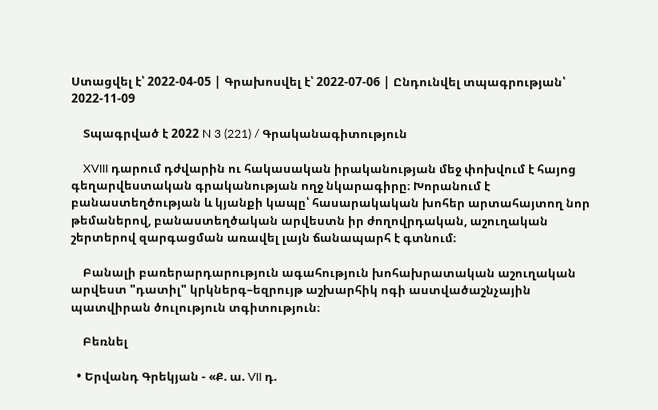Ստացվել է՝ 2022-04-05 | Գրախոսվել է՝ 2022-07-06 | Ընդունվել տպագրության՝ 2022-11-09

    Տպագրված է 2022 N 3 (221) / Գրականագիտություն

    XVIII դարում դժվարին ու հակասական իրականության մեջ փոխվում է հայոց գեղարվեստական գրականության ողջ նկարագիրը։ Խորանում է բանաստեղծության և կյանքի կապը՝ հասարակական խոհեր արտահայտող նոր թեմաներով, բանաստեղծական արվեստն իր ժողովրդական, աշուղական շերտերով զարգացման առավել լայն ճանապարհ է գտնում։

    Բանալի բառերարդարություն ագահություն խոհախրատական աշուղական արվեստ "դատիլ" կրկներգ–եզրույթ աշխարհիկ ոգի աստվածաշնչային պատվիրան ծուլություն տգիտություն։

    Բեռնել

  • Երվանդ Գրեկյան - «Ք. ա. VII դ.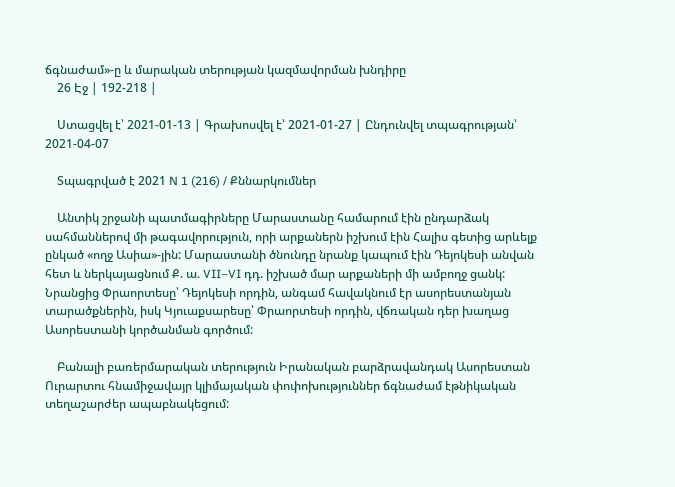ճգնաժամ»-ը և մարական տերության կազմավորման խնդիրը
    26 Էջ | 192-218 |

    Ստացվել է՝ 2021-01-13 | Գրախոսվել է՝ 2021-01-27 | Ընդունվել տպագրության՝ 2021-04-07

    Տպագրված է 2021 N 1 (216) / Քննարկումներ

    Անտիկ շրջանի պատմագիրները Մարաստանը համարում էին ընդարձակ սահմաններով մի թագավորություն, որի արքաներն իշխում էին Հալիս գետից արևելք ընկած «ողջ Ասիա»-յին: Մարաստանի ծնունդը նրանք կապում էին Դեյոկեսի անվան հետ և ներկայացնում Ք. ա. VII–VI դդ. իշխած մար արքաների մի ամբողջ ցանկ: Նրանցից Փրաորտեսը՝ Դեյոկեսի որդին, անգամ հավակնում էր ասորեստանյան տարածքներին, իսկ Կյուաքսարեսը՝ Փրաորտեսի որդին, վճռական դեր խաղաց Ասորեստանի կործանման գործում:

    Բանալի բառերմարական տերություն Իրանական բարձրավանդակ Ասորեստան Ուրարտու հնամիջավայր կլիմայական փոփոխություններ ճգնաժամ էթնիկական տեղաշարժեր ապաբնակեցում: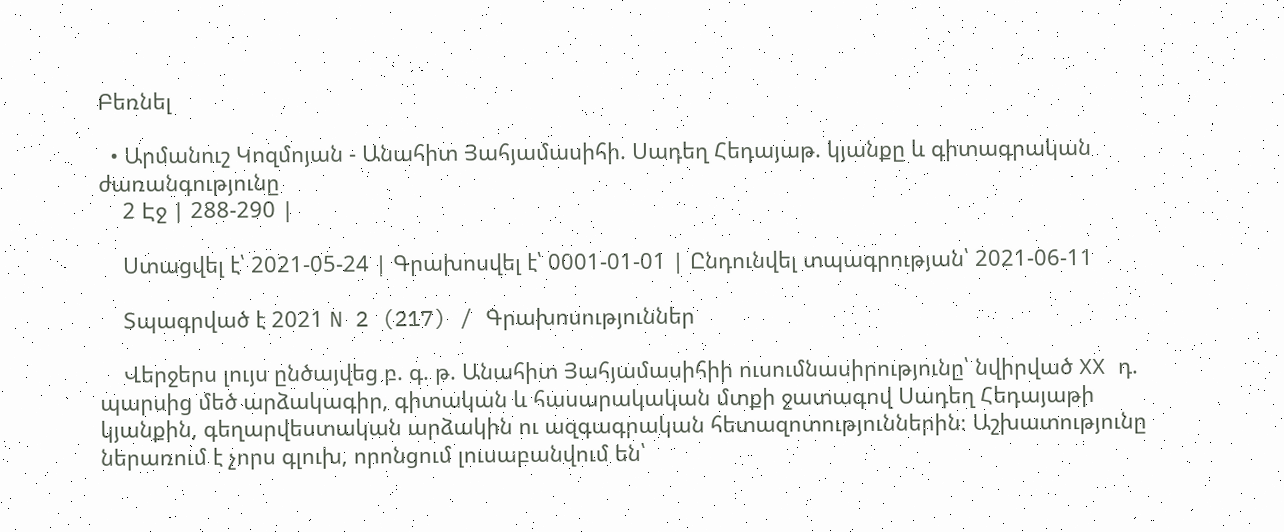Բեռնել

  • Արմանուշ Կոզմոյան - Անահիտ Յահյամասիհի. Սադեղ Հեդայաթ. կյանքը և գիտագրական ժառանգությունը
    2 Էջ | 288-290 |

    Ստացվել է՝ 2021-05-24 | Գրախոսվել է՝ 0001-01-01 | Ընդունվել տպագրության՝ 2021-06-11

    Տպագրված է 2021 N 2 (217) / Գրախոսություններ

    Վերջերս լույս ընծայվեց բ. գ. թ. Անահիտ Յահյամասիհիի ուսումնասիրությունը՝ նվիրված XX դ. պարսից մեծ արձակագիր, գիտական և հասարակական մտքի ջատագով Սադեղ Հեդայաթի կյանքին, գեղարվեստական արձակին ու ազգագրական հետազոտություններին։ Աշխատությունը ներառում է չորս գլուխ, որոնցում լուսաբանվում են՝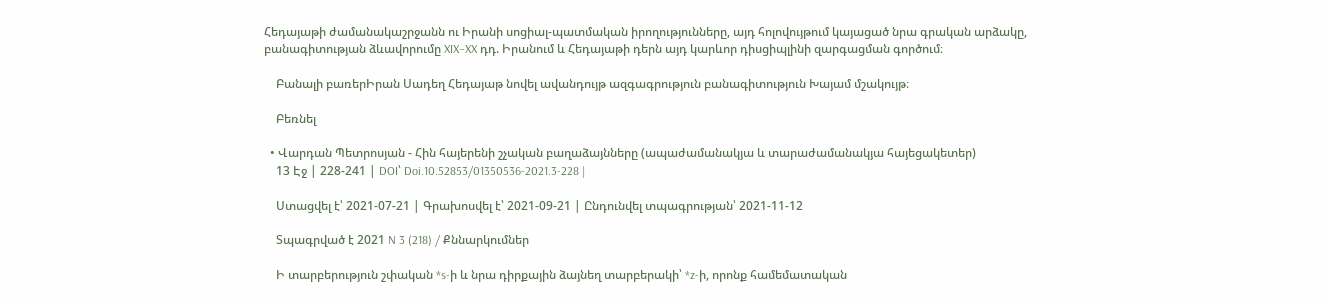Հեդայաթի ժամանակաշրջանն ու Իրանի սոցիալ-պատմական իրողությունները, այդ հոլովույթում կայացած նրա գրական արձակը, բանագիտության ձևավորումը XIX–XX դդ. Իրանում և Հեդայաթի դերն այդ կարևոր դիսցիպլինի զարգացման գործում։

    Բանալի բառերԻրան Սադեղ Հեդայաթ նովել ավանդույթ ազգագրություն բանագիտություն Խայամ մշակույթ։

    Բեռնել

  • Վարդան Պետրոսյան - Հին հայերենի շչական բաղաձայնները (ապաժամանակյա և տարաժամանակյա հայեցակետեր)
    13 Էջ | 228-241 | DOI՝ Doi.10.52853/01350536-2021.3-228 |

    Ստացվել է՝ 2021-07-21 | Գրախոսվել է՝ 2021-09-21 | Ընդունվել տպագրության՝ 2021-11-12

    Տպագրված է 2021 N 3 (218) / Քննարկումներ

    Ի տարբերություն շփական *s-ի և նրա դիրքային ձայնեղ տարբերակի՝ *z-ի, որոնք համեմատական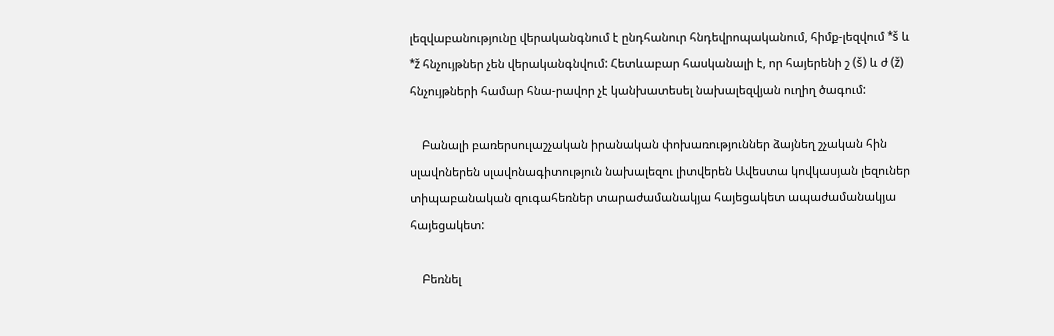լեզվաբանությունը վերականգնում է ընդհանուր հնդեվրոպականում, հիմք-լեզվում *š և *ž հնչույթներ չեն վերականգնվում: Հետևաբար հասկանալի է, որ հայերենի շ (š) և ժ (ž) հնչույթների համար հնա-րավոր չէ կանխատեսել նախալեզվյան ուղիղ ծագում:

    Բանալի բառերսուլաշչական իրանական փոխառություններ ձայնեղ շչական հին սլավոներեն սլավոնագիտություն նախալեզու լիտվերեն Ավեստա կովկասյան լեզուներ տիպաբանական զուգահեռներ տարաժամանակյա հայեցակետ ապաժամանակյա հայեցակետ:

    Բեռնել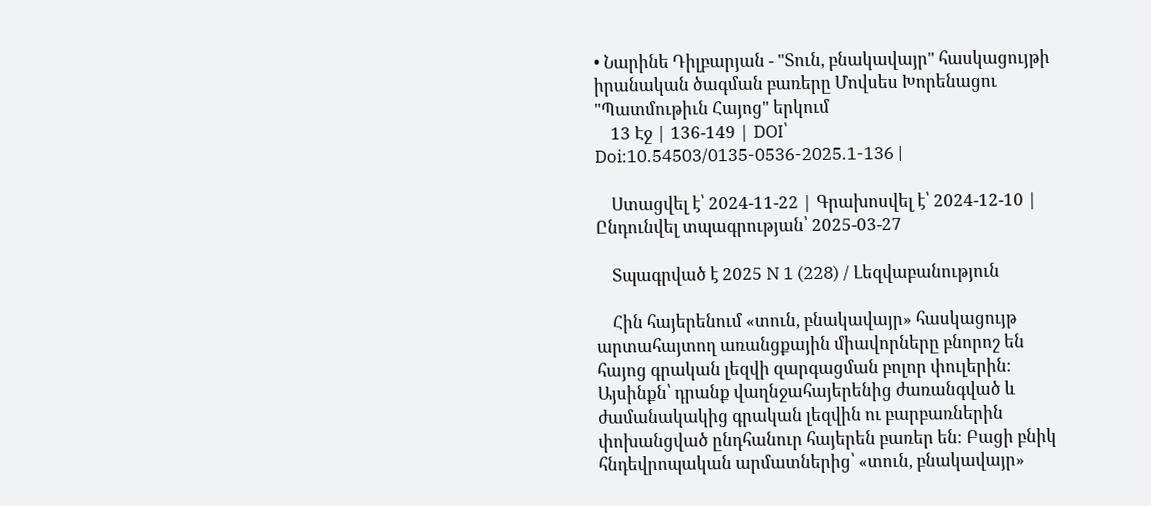• Նարինե Դիլբարյան - "Տուն, բնակավայր" հասկացույթի իրանական ծագման բառերը Մովսես Խորենացու "Պատմութիւն Հայոց" երկում
    13 Էջ | 136-149 | DOI՝ Doi:10.54503/0135-0536-2025.1-136 |

    Ստացվել է՝ 2024-11-22 | Գրախոսվել է՝ 2024-12-10 | Ընդունվել տպագրության՝ 2025-03-27

    Տպագրված է 2025 N 1 (228) / Լեզվաբանություն

    Հին հայերենում «տուն, բնակավայր» հասկացույթ արտահայտող առանցքային միավորները բնորոշ են հայոց գրական լեզվի զարգացման բոլոր փուլերին։ Այսինքն՝ դրանք վաղնջահայերենից ժառանգված և ժամանակակից գրական լեզվին ու բարբառներին փոխանցված ընդհանուր հայերեն բառեր են։ Բացի բնիկ հնդեվրոպական արմատներից՝ «տուն, բնակավայր»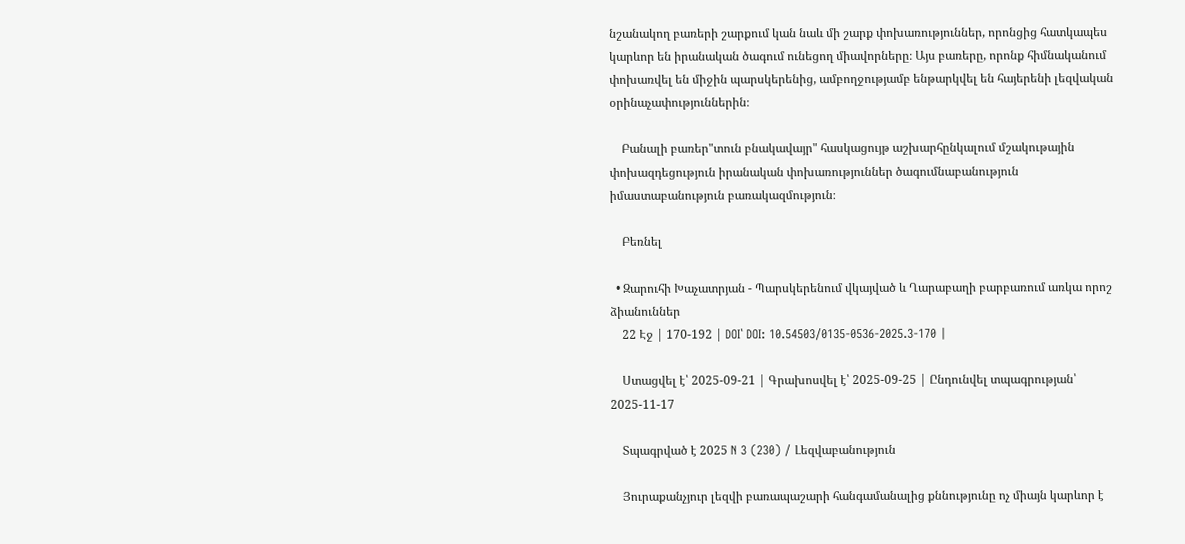նշանակող բառերի շարքում կան նաև մի շարք փոխառություններ, որոնցից հատկապես կարևոր են իրանական ծագում ունեցող միավորները։ Այս բառերը, որոնք հիմնականում փոխառվել են միջին պարսկերենից, ամբողջությամբ ենթարկվել են հայերենի լեզվական օրինաչափություններին։

    Բանալի բառեր"տուն բնակավայր" հասկացույթ աշխարհընկալում մշակութային փոխազդեցություն իրանական փոխառություններ ծագումնաբանություն իմաստաբանություն բառակազմություն։

    Բեռնել

  • Զարուհի Խաչատրյան - Պարսկերենում վկայված և Ղարաբաղի բարբառում առկա որոշ ձիանուններ
    22 Էջ | 170-192 | DOI՝ DOI: 10.54503/0135-0536-2025.3-170 |

    Ստացվել է՝ 2025-09-21 | Գրախոսվել է՝ 2025-09-25 | Ընդունվել տպագրության՝ 2025-11-17

    Տպագրված է 2025 N 3 (230) / Լեզվաբանություն

    Յուրաքանչյուր լեզվի բառապաշարի հանգամանալից քննությունը ոչ միայն կարևոր է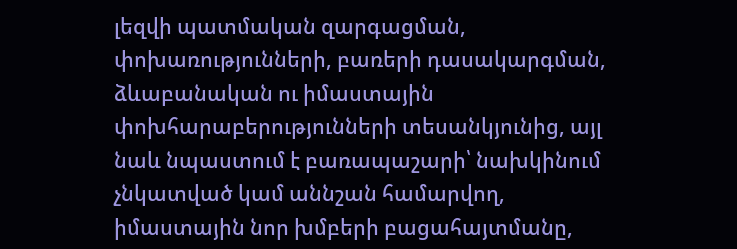լեզվի պատմական զարգացման, փոխառությունների, բառերի դասակարգման, ձևաբանական ու իմաստային փոխհարաբերությունների տեսանկյունից, այլ նաև նպաստում է բառապաշարի՝ նախկինում չնկատված կամ աննշան համարվող, իմաստային նոր խմբերի բացահայտմանը,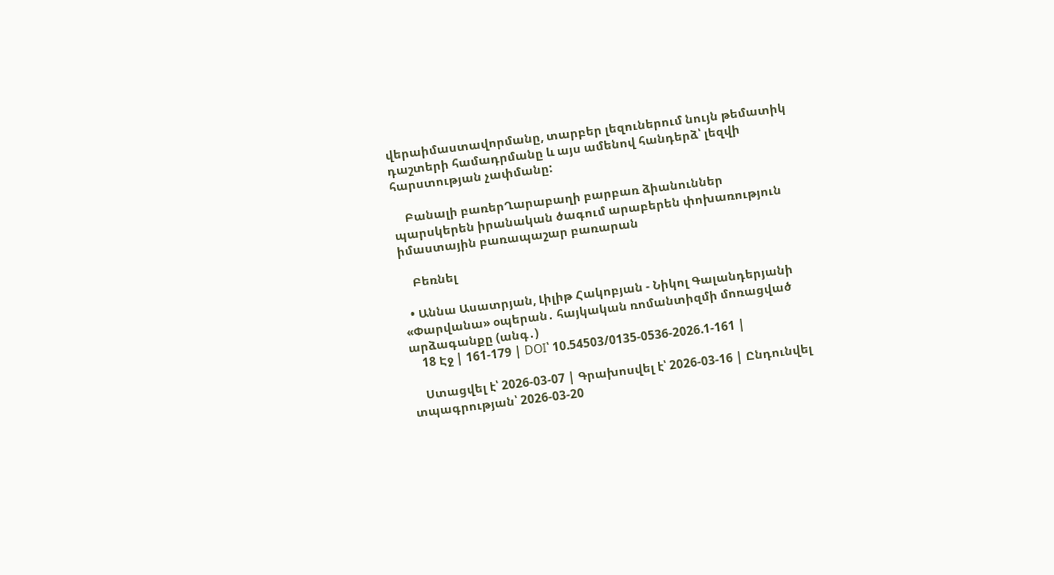վերաիմաստավորմանը, տարբեր լեզուներում նույն թեմատիկ դաշտերի համադրմանը և այս ամենով հանդերձ՝ լեզվի հարստության չափմանը:

    Բանալի բառերՂարաբաղի բարբառ ձիանուններ պարսկերեն իրանական ծագում արաբերեն փոխառություն իմաստային բառապաշար բառարան

    Բեռնել

  • Աննա Ասատրյան, Լիլիթ Հակոբյան - Նիկոլ Գալանդերյանի «Փարվանա» օպերան․ հայկական ռոմանտիզմի մոռացված արձագանքը (անգ․)
    18 Էջ | 161-179 | DOI՝ 10.54503/0135-0536-2026.1-161 |

    Ստացվել է՝ 2026-03-07 | Գրախոսվել է՝ 2026-03-16 | Ընդունվել տպագրության՝ 2026-03-20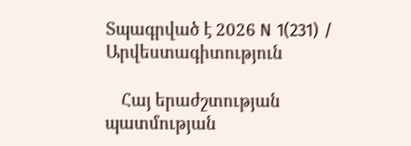Տպագրված է 2026 N 1(231) / Արվեստագիտություն

    Հայ երաժշտության պատմության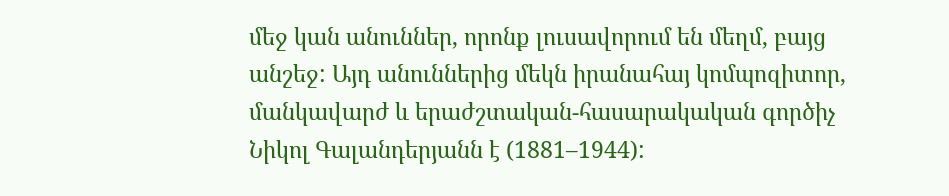մեջ կան անուններ, որոնք լուսավորում են մեղմ, բայց անշեջ: Այդ անուններից մեկն իրանահայ կոմպոզիտոր, մանկավարժ և երաժշտական-հասարակական գործիչ Նիկոլ Գալանդերյանն է (1881–1944):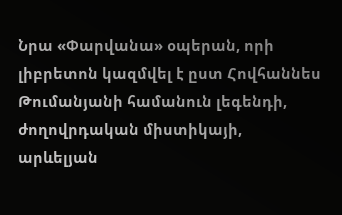Նրա «Փարվանա» օպերան, որի լիբրետոն կազմվել է ըստ Հովհաննես Թումանյանի համանուն լեգենդի, ժողովրդական միստիկայի, արևելյան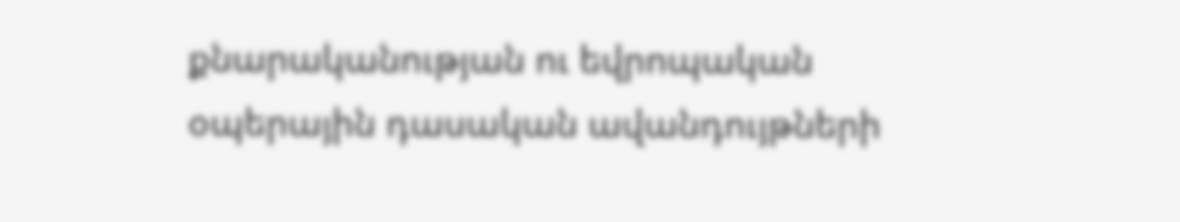քնարականության ու եվրոպական օպերային դասական ավանդույթների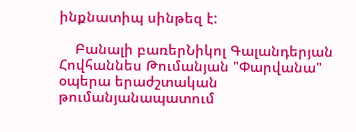ինքնատիպ սինթեզ է:

    Բանալի բառերՆիկոլ Գալանդերյան Հովհաննես Թումանյան "Փարվանա" օպերա երաժշտական թումանյանապատում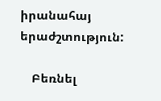իրանահայ երաժշտություն:

    Բեռնել